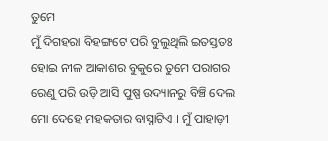ତୁମେ
ମୁଁ ଦିଗହରା ବିହଙ୍ଗଟେ ପରି ବୁଲୁଥିଲି ଇତସ୍ତତଃ ହୋଇ ନୀଳ ଆକାଶର ବୁକୁରେ ତୁମେ ପରାଗର ରେଣୁ ପରି ଉଡ଼ି ଆସି ପୁଷ୍ପ ଉଦ୍ୟାନରୁ ବିଞ୍ଚି ଦେଲ ମୋ ଦେହେ ମହକତାର ବାସ୍ନାଟିଏ । ମୁଁ ପାହାଡ଼ୀ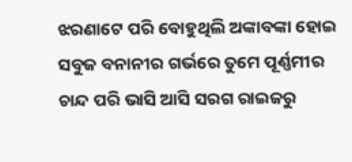ଝରଣାଟେ ପରି ବୋହୁଥିଲି ଅଙ୍କାବଙ୍କା ହୋଇ ସବୁଜ ବନାନୀର ଗର୍ଭରେ ତୁମେ ପୂର୍ଣ୍ଣମୀର ଚାନ୍ଦ ପରି ଭାସି ଆସି ସରଗ ରାଇଜରୁ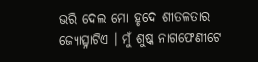ଭରି ଦେଲ ମୋ ହୃଦେ ଶୀତଳତାର ଜ୍ୟୋତ୍ସ୍ନାଟିଏ । ମୁଁ ଶୁଷ୍କ ନାଗଫେଣୀଟେ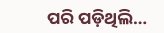ପରି ପଡ଼ିଥିଲି…